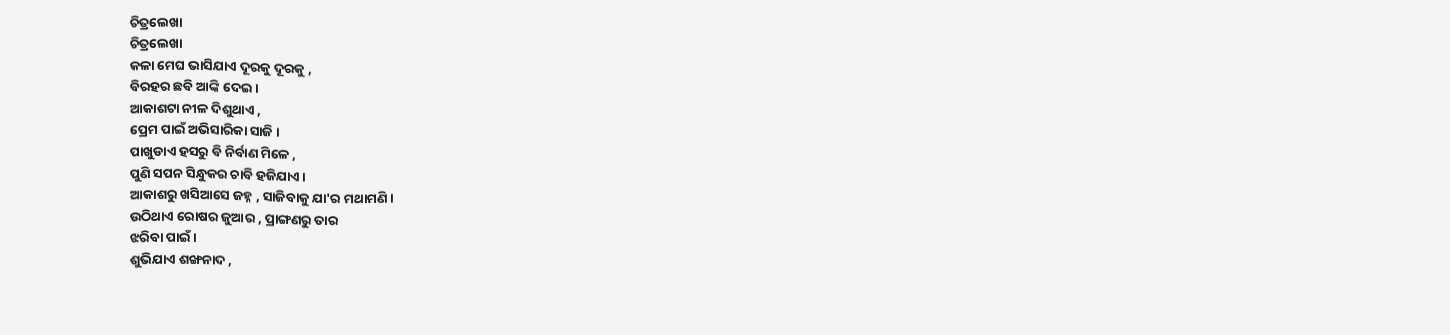ଚିତ୍ରଲେଖା
ଚିତ୍ରଲେଖା
କଳା ମେଘ ଭାସିଯାଏ ଦୂରକୁ ଦୂରକୁ ,
ବିରହର ଛବି ଆଙ୍କି ଦେଇ ।
ଆକାଶଟା ନୀଳ ଦିଶୁଥାଏ ,
ପ୍ରେମ ପାଇଁ ଅଭିସାରିକା ସାଜି ।
ପାଖୁଡାଏ ହସରୁ ବି ନିର୍ବାଣ ମିଳେ ,
ପୁଣି ସପନ ସିନ୍ଧୁକର ଚାବି ହଜିଯାଏ ।
ଆକାଶରୁ ଖସିଆସେ ଜହ୍ନ , ସାଜିବାକୁ ଯା'ର ମଥାମଣି ।
ଉଠିଥାଏ ରୋଷର ଜୁଆର , ପ୍ରାଙ୍ଗଣରୁ ତାର
ଝରିବା ପାଇଁ ।
ଶୁଭିଯାଏ ଶଙ୍ଖନାଦ ,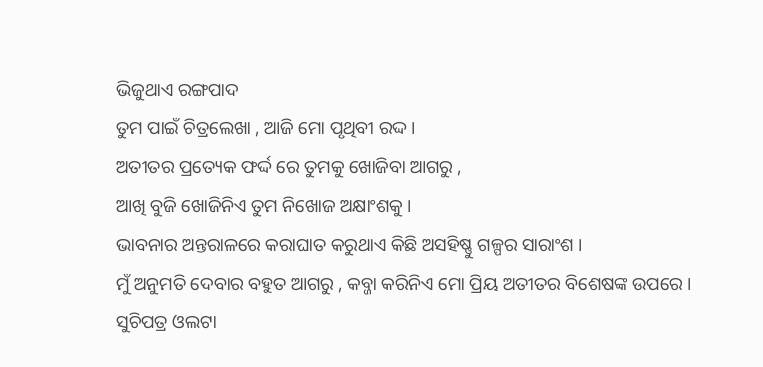ଭିଜୁଥାଏ ରଙ୍ଗପାଦ
ତୁମ ପାଇଁ ଚିତ୍ରଲେଖା , ଆଜି ମୋ ପୃଥିବୀ ରଦ୍ଦ ।
ଅତୀତର ପ୍ରତ୍ୟେକ ଫର୍ଦ୍ଦ ରେ ତୁମକୁ ଖୋଜିବା ଆଗରୁ ,
ଆଖି ବୁଜି ଖୋଜିନିଏ ତୁମ ନିଖୋଜ ଅକ୍ଷାଂଶକୁ ।
ଭାବନାର ଅନ୍ତରାଳରେ କରାଘାତ କରୁଥାଏ କିଛି ଅସହିଷ୍ଣୁ ଗଳ୍ପର ସାରାଂଶ ।
ମୁଁ ଅନୁମତି ଦେବାର ବହୁତ ଆଗରୁ , କବ୍ଜା କରିନିଏ ମୋ ପ୍ରିୟ ଅତୀତର ବିଶେଷଙ୍କ ଉପରେ ।
ସୁଚିପତ୍ର ଓଲଟା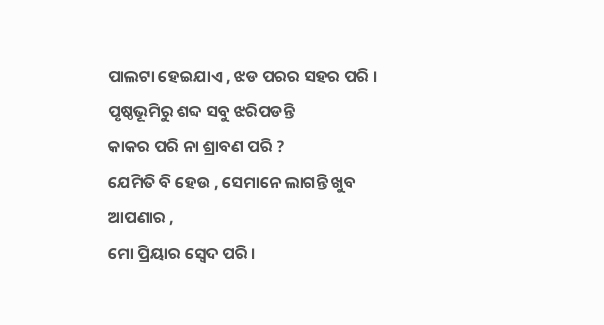ପାଲଟା ହେଇଯାଏ , ଝଡ ପରର ସହର ପରି ।
ପୃଷ୍ଠଭୂମିରୁ ଶବ୍ଦ ସବୁ ଝରିପଡନ୍ତି
କାକର ପରି ନା ଶ୍ରାବଣ ପରି ?
ଯେମିତି ବି ହେଉ , ସେମାନେ ଲାଗନ୍ତି ଖୁବ ଆପଣାର ,
ମୋ ପ୍ରିୟାର ସ୍ବେଦ ପରି ।